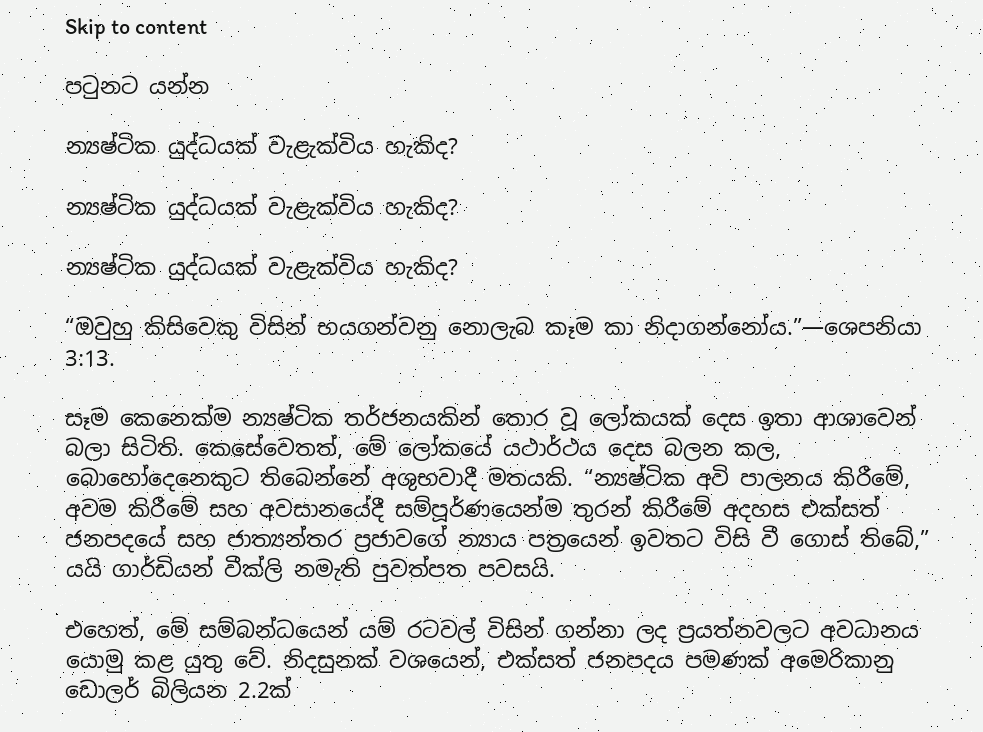Skip to content

පටුනට යන්න

න්‍යෂ්ටික යුද්ධයක් වැළැක්විය හැකිද?

න්‍යෂ්ටික යුද්ධයක් වැළැක්විය හැකිද?

න්‍යෂ්ටික යුද්ධයක් වැළැක්විය හැකිද?

“ඔවුහු කිසිවෙකු විසින් භයගන්වනු නොලැබ කෑම කා නිදාගන්නෝය.”—ශෙපනියා 3:13.

සෑම කෙනෙක්ම න්‍යෂ්ටික තර්ජනයකින් තොර වූ ලෝකයක් දෙස ඉතා ආශාවෙන් බලා සිටිති. කෙසේවෙතත්, මේ ලෝකයේ යථාර්ථය දෙස බලන කල, බොහෝදෙනෙකුට තිබෙන්නේ අශුභවාදී මතයකි. “න්‍යෂ්ටික අවි පාලනය කිරීමේ, අවම කිරීමේ සහ අවසානයේදී සම්පූර්ණයෙන්ම තුරන් කිරීමේ අදහස එක්සත් ජනපදයේ සහ ජාත්‍යන්තර ප්‍රජාවගේ න්‍යාය පත්‍රයෙන් ඉවතට විසි වී ගොස් තිබේ,” යයි ගාර්ඩියන් වීක්ලි නමැති පුවත්පත පවසයි.

එහෙත්, මේ සම්බන්ධයෙන් යම් රටවල් විසින් ගන්නා ලද ප්‍රයත්නවලට අවධානය යොමු කළ යුතු වේ. නිදසුනක් වශයෙන්, එක්සත් ජනපදය පමණක් අමෙරිකානු ඩොලර් බිලියන 2.2ක්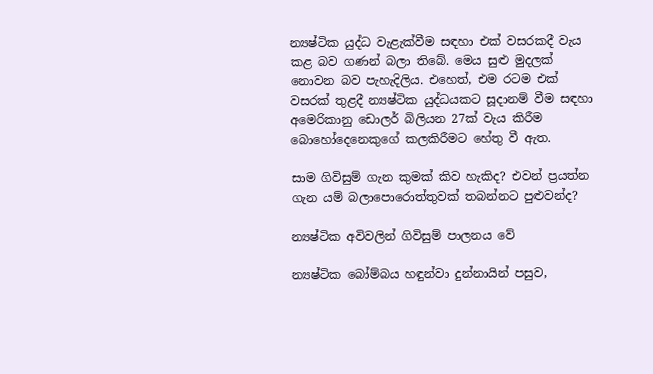න්‍යෂ්ටික යුද්ධ වැළැක්වීම සඳහා එක් වසරකදී වැය කළ බව ගණන් බලා තිබේ. මෙය සුළු මුදලක් නොවන බව පැහැදිලිය. එහෙත්, එම රටම එක් වසරක් තුළදී න්‍යෂ්ටික යුද්ධයකට සූදානම් වීම සඳහා අමෙරිකානු ඩොලර් බිලියන 27ක් වැය කිරීම බොහෝදෙනෙකුගේ කලකිරීමට හේතු වී ඇත.

සාම ගිවිසුම් ගැන කුමක් කිව හැකිද? එවන් ප්‍රයත්න ගැන යම් බලාපොරොත්තුවක් තබන්නට පුළුවන්ද?

න්‍යෂ්ටික අවිවලින් ගිවිසුම් පාලනය වේ

න්‍යෂ්ටික බෝම්බය හඳුන්වා දුන්නායින් පසුව,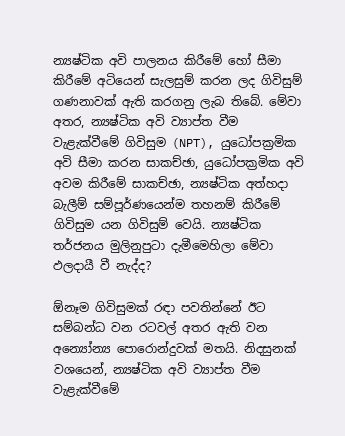න්‍යෂ්ටික අවි පාලනය කිරීමේ හෝ සීමා කිරීමේ අටියෙන් සැලසුම් කරන ලද ගිවිසුම් ගණනාවක් ඇති කරගනු ලැබ තිබේ. මේවා අතර, න්‍යෂ්ටික අවි ව්‍යාප්ත වීම වැළැක්වීමේ ගිවිසුම (NPT), යුධෝපක්‍රමික අවි සීමා කරන සාකච්ඡා, යුධෝපක්‍රමික අවි අවම කිරීමේ සාකච්ඡා, න්‍යෂ්ටික අත්හදා බැලීම් සම්පූර්ණයෙන්ම තහනම් කිරීමේ ගිවිසුම යන ගිවිසුම් වෙයි. න්‍යෂ්ටික තර්ජනය මුලිනුපුටා දැමීමෙහිලා මේවා ඵලදායී වී නැද්ද?

ඕනෑම ගිවිසුමක් රඳා පවතින්නේ ඊට සම්බන්ධ වන රටවල් අතර ඇති වන අන්‍යෝන්‍ය පොරොන්දුවක් මතයි. නිදසුනක් වශයෙන්, න්‍යෂ්ටික අවි ව්‍යාප්ත වීම වැළැක්වීමේ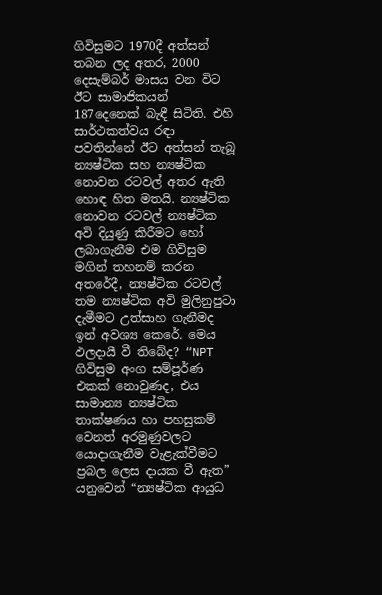ගිවිසුමට 1970දී අත්සන් තබන ලද අතර, 2000 දෙසැම්බර් මාසය වන විට ඊට සාමාජිකයන් 187දෙනෙක් බැඳී සිටිති. එහි සාර්ථකත්වය රඳා පවතින්නේ ඊට අත්සන් තැබූ න්‍යෂ්ටික සහ න්‍යෂ්ටික නොවන රටවල් අතර ඇති හොඳ හිත මතයි. න්‍යෂ්ටික නොවන රටවල් න්‍යෂ්ටික අවි දියුණු කිරීමට හෝ ලබාගැනීම එම ගිවිසුම මගින් තහනම් කරන අතරේදී, න්‍යෂ්ටික රටවල් තම න්‍යෂ්ටික අවි මුලිනුපුටා දැමීමට උත්සාහ ගැනීමද ඉන් අවශ්‍ය කෙරේ. මෙය ඵලදායී වී තිබේද? “NPT ගිවිසුම අංග සම්පූර්ණ එකක් නොවුණද, එය සාමාන්‍ය න්‍යෂ්ටික තාක්ෂණය හා පහසුකම් වෙනත් අරමුණුවලට යොදාගැනීම වැළැක්වීමට ප්‍රබල ලෙස දායක වී ඇත” යනුවෙන් “න්‍යෂ්ටික ආයුධ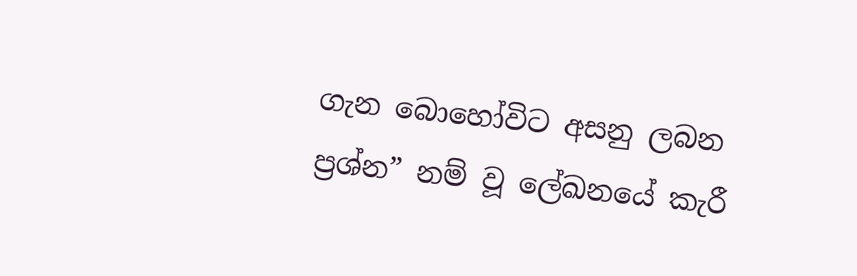ගැන බොහෝවිට අසනු ලබන ප්‍රශ්න” නම් වූ ලේඛනයේ කැරී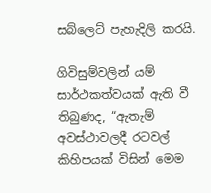සබ්ලෙට් පැහැදිලි කරයි.

ගිවිසුම්වලින් යම් සාර්ථකත්වයක් ඇති වී තිබුණද, “ඇතැම් අවස්ථාවලදී රටවල් කිහිපයක් විසින් මෙම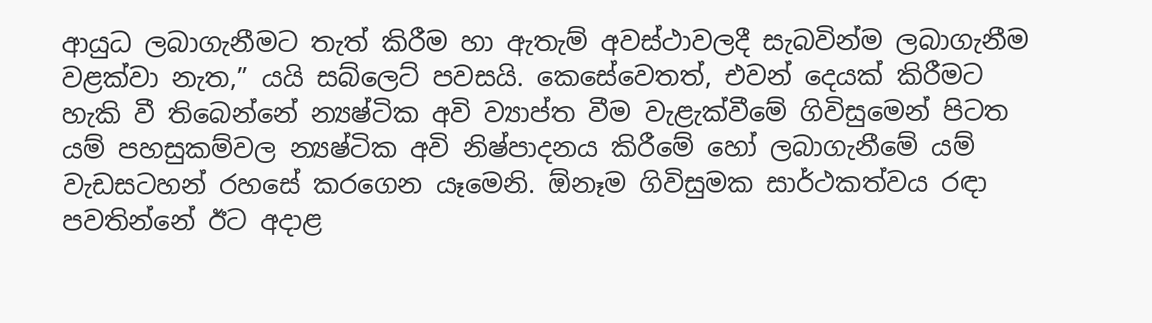ආයුධ ලබාගැනීමට තැත් කිරීම හා ඇතැම් අවස්ථාවලදී සැබවින්ම ලබාගැනීම වළක්වා නැත,” යයි සබ්ලෙට් පවසයි. කෙසේවෙතත්, එවන් දෙයක් කිරීමට හැකි වී තිබෙන්නේ න්‍යෂ්ටික අවි ව්‍යාප්ත වීම වැළැක්වීමේ ගිවිසුමෙන් පිටත යම් පහසුකම්වල න්‍යෂ්ටික අවි නිෂ්පාදනය කිරීමේ හෝ ලබාගැනීමේ යම් වැඩසටහන් රහසේ කරගෙන යෑමෙනි. ඕනෑම ගිවිසුමක සාර්ථකත්වය රඳා පවතින්නේ ඊට අදාළ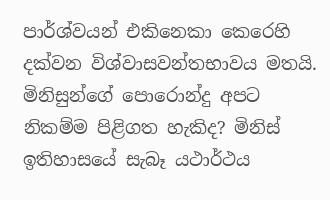පාර්ශ්වයන් එකිනෙකා කෙරෙහි දක්වන විශ්වාසවන්තභාවය මතයි. මිනිසුන්ගේ පොරොන්දු අපට නිකම්ම පිළිගත හැකිද? මිනිස් ඉතිහාසයේ සැබෑ යථාර්ථය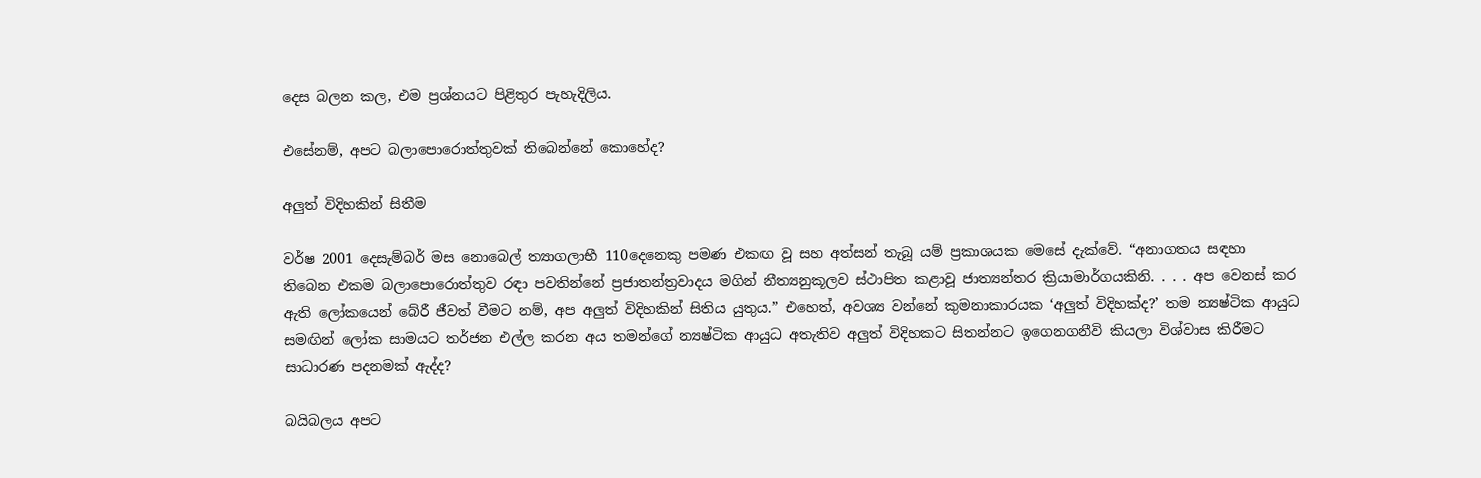දෙස බලන කල, එම ප්‍රශ්නයට පිළිතුර පැහැදිලිය.

එසේනම්, අපට බලාපොරොත්තුවක් තිබෙන්නේ කොහේද?

අලුත් විදිහකින් සිතීම

වර්ෂ 2001 දෙසැම්බර් මස නොබෙල් ත්‍යාගලාභී 110දෙනෙකු පමණ එකඟ වූ සහ අත්සන් තැබූ යම් ප්‍රකාශයක මෙසේ දැක්වේ. “අනාගතය සඳහා තිබෙන එකම බලාපොරොත්තුව රඳා පවතින්නේ ප්‍රජාතන්ත්‍රවාදය මගින් නීත්‍යනුකූලව ස්ථාපිත කළාවූ ජාත්‍යන්තර ක්‍රියාමාර්ගයකිනි. . . . අප වෙනස් කර ඇති ලෝකයෙන් බේරී ජීවත් වීමට නම්, අප අලුත් විදිහකින් සිතිය යුතුය.” එහෙත්, අවශ්‍ය වන්නේ කුමනාකාරයක ‘අලුත් විදිහක්ද?’ තම න්‍යෂ්ටික ආයුධ සමඟින් ලෝක සාමයට තර්ජන එල්ල කරන අය තමන්ගේ න්‍යෂ්ටික ආයුධ අතැතිව අලුත් විදිහකට සිතන්නට ඉගෙනගනීවි කියලා විශ්වාස කිරීමට සාධාරණ පදනමක් ඇද්ද?

බයිබලය අපට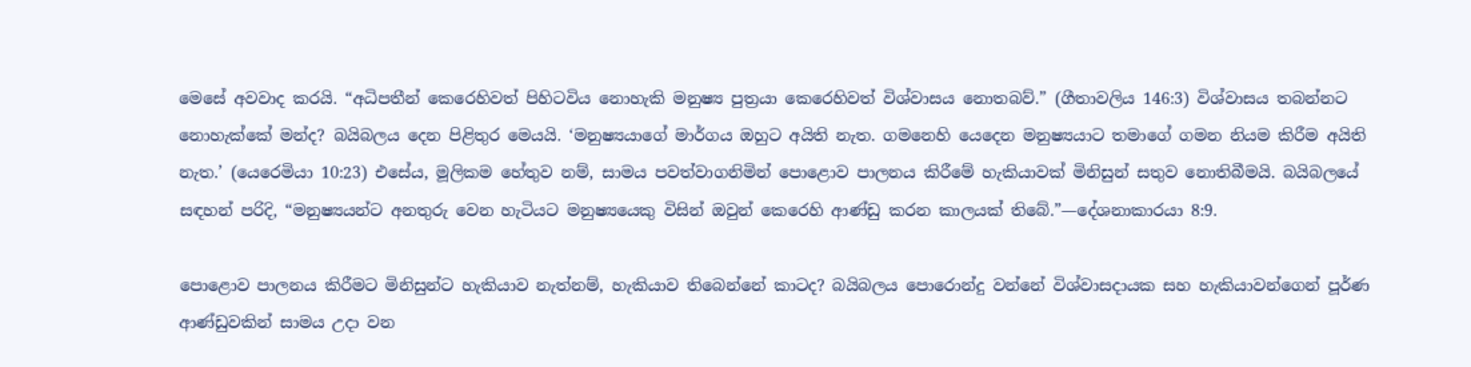මෙසේ අවවාද කරයි. “අධිපතීන් කෙරෙහිවත් පිහිටවිය නොහැකි මනුෂ්‍ය පුත්‍රයා කෙරෙහිවත් විශ්වාසය නොතබව්.” (ගීතාවලිය 146:3) විශ්වාසය තබන්නට නොහැක්කේ මන්ද? බයිබලය දෙන පිළිතුර මෙයයි. ‘මනුෂ්‍යයාගේ මාර්ගය ඔහුට අයිති නැත. ගමනෙහි යෙදෙන මනුෂ්‍යයාට තමාගේ ගමන නියම කිරීම අයිති නැත.’ (යෙරෙමියා 10:23) එසේය, මූලිකම හේතුව නම්, සාමය පවත්වාගනිමින් පොළොව පාලනය කිරීමේ හැකියාවක් මිනිසුන් සතුව නොතිබීමයි. බයිබලයේ සඳහන් පරිදි, “මනුෂ්‍යයන්ට අනතුරු වෙන හැටියට මනුෂ්‍යයෙකු විසින් ඔවුන් කෙරෙහි ආණ්ඩු කරන කාලයක් තිබේ.”—දේශනාකාරයා 8:9.

පොළොව පාලනය කිරීමට මිනිසුන්ට හැකියාව නැත්නම්, හැකියාව තිබෙන්නේ කාටද? බයිබලය පොරොන්දු වන්නේ විශ්වාසදායක සහ හැකියාවන්ගෙන් පූර්ණ ආණ්ඩුවකින් සාමය උදා වන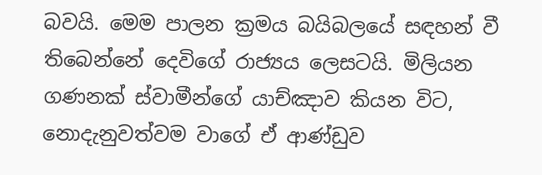බවයි. මෙම පාලන ක්‍රමය බයිබලයේ සඳහන් වී තිබෙන්නේ දෙවිගේ රාජ්‍යය ලෙසටයි. මිලියන ගණනක් ස්වාමීන්ගේ යාච්ඤාව කියන විට, නොදැනුවත්වම වාගේ ඒ ආණ්ඩුව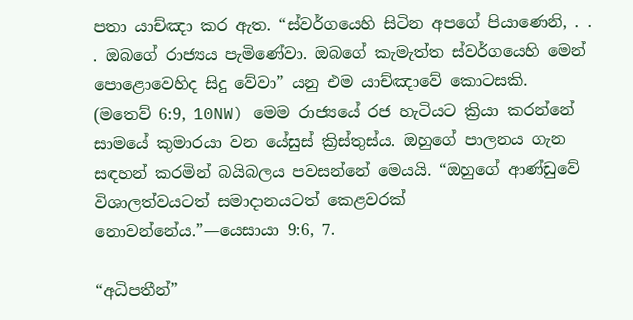පතා යාච්ඤා කර ඇත. “ස්වර්ගයෙහි සිටින අපගේ පියාණෙනි, . . . ඔබගේ රාජ්‍යය පැමිණේවා. ඔබගේ කැමැත්ත ස්වර්ගයෙහි මෙන් පොළොවෙහිද සිදු වේවා” යනු එම යාච්ඤාවේ කොටසකි. (මතෙව් 6:9, 10NW) මෙම රාජ්‍යයේ රජ හැටියට ක්‍රියා කරන්නේ සාමයේ කුමාරයා වන යේසුස් ක්‍රිස්තුස්ය. ඔහුගේ පාලනය ගැන සඳහන් කරමින් බයිබලය පවසන්නේ මෙයයි. “ඔහුගේ ආණ්ඩුවේ විශාලත්වයටත් සමාදානයටත් කෙළවරක් නොවන්නේය.”—යෙසායා 9:6, 7.

“අධිපතීන්”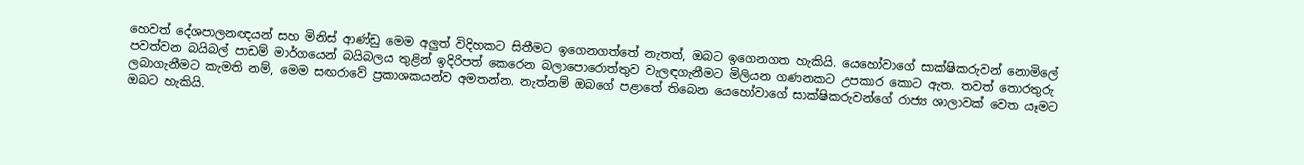හෙවත් දේශපාලනඥයන් සහ මිනිස් ආණ්ඩු මෙම අලුත් විදිහකට සිතීමට ඉගෙනගත්තේ නැතත්, ඔබට ඉගෙනගත හැකියි. යෙහෝවාගේ සාක්ෂිකරුවන් නොමිලේ පවත්වන බයිබල් පාඩම් මාර්ගයෙන් බයිබලය තුළින් ඉදිරිපත් කෙරෙන බලාපොරොත්තුව වැලඳගැනීමට මිලියන ගණනකට උපකාර කොට ඇත. තවත් තොරතුරු ලබාගැනීමට කැමති නම්, මෙම සඟරාවේ ප්‍රකාශකයන්ව අමතන්න. නැත්නම් ඔබගේ පළාතේ තිබෙන යෙහෝවාගේ සාක්ෂිකරුවන්ගේ රාජ්‍ය ශාලාවක් වෙත යෑමට ඔබට හැකියි.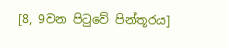[8, 9වන පිටුවේ පින්තූරය]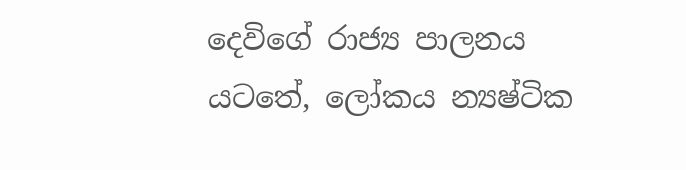දෙවිගේ රාජ්‍ය පාලනය යටතේ, ලෝකය න්‍යෂ්ටික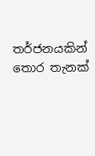තර්ජනයකින් තොර තැනක්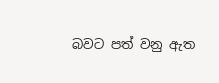බවට පත් වනු ඇත